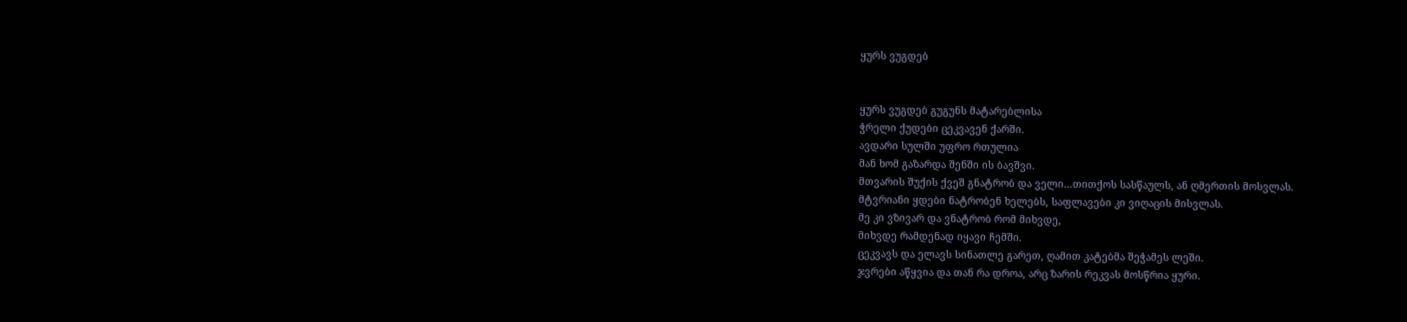ყურს ვუგდებ


ყურს ვუგდებ გუგუნს მატარებლისა
ჭრელი ქუდები ცეკვავენ ქარში.
ავდარი სულში უფრო რთულია
მან ხომ გაზარდა შენში ის ბავშვი.
მთვარის შუქის ქვეშ გნატრობ და ველი…თითქოს სასწაულს, ან ღმერთის მოსვლას.
მტვრიანი ყდები ნატრობენ ხელებს, საფლავები კი ვიღაცის მისვლას.
მე კი ვზივარ და ვნატრობ რომ მიხვდე,
მიხვდე რამდენად იყავი ჩემში.
ცეკვავს და ელავს სინათლე გარეთ, ღამით კატებმა შეჭამეს ლეში.
ჯვრები აწყვია და თან რა დროა, არც ზარის რეკვას მოსწრია ყური.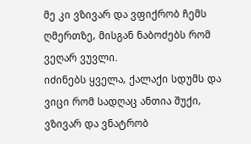მე კი ვზივარ და ვფიქრობ ჩემს ღმერთზე, მისგან ნაბოძებს რომ ვეღარ ვუვლი.
იძინებს ყველა, ქალაქი სდუმს და ვიცი რომ სადღაც ანთია შუქი,
ვზივარ და ვნატრობ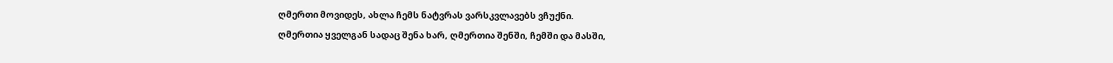ღმერთი მოვიდეს, ახლა ჩემს ნატვრას ვარსკვლავებს ვჩუქნი.
ღმერთია ყველგან სადაც შენა ხარ, ღმერთია შენში, ჩემში და მასში,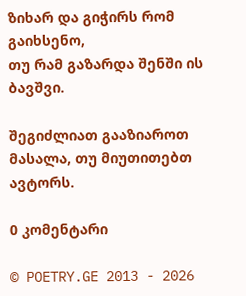ზიხარ და გიჭირს რომ გაიხსენო,
თუ რამ გაზარდა შენში ის ბავშვი.

შეგიძლიათ გააზიაროთ მასალა, თუ მიუთითებთ ავტორს.

0 კომენტარი

© POETRY.GE 2013 - 2026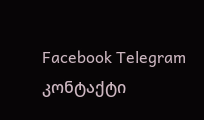Facebook Telegram კონტაქტი